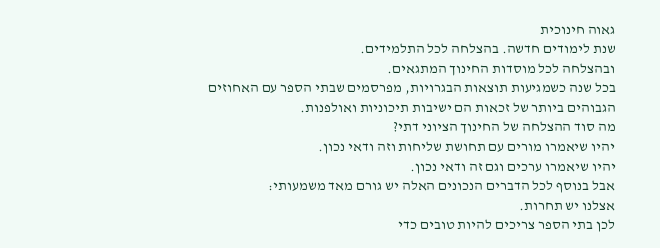גאוה חינוכית
שנת לימודים חדשה. בהצלחה לכל התלמידים.
ובהצלחה לכל מוסדות החינוך המתגאים.
בכל שנה כשמגיעות תוצאות הבגרויות, מפרסמים שבתי הספר עם האחוזים הגבוהים ביותר של זכאות הם ישיבות תיכוניות ואולפנות.
מה סוד ההצלחה של החינוך הציוני דתי?
יהיו שיאמרו מורים עם תחושת שליחות וזה ודאי נכון.
יהיו שיאמרו ערכים וגם זה ודאי נכון.
אבל בנוסף לכל הדברים הנכונים האלה יש גורם מאד משמעותי:
אצלנו יש תחרות.
לכן בתי הספר צריכים להיות טובים כדי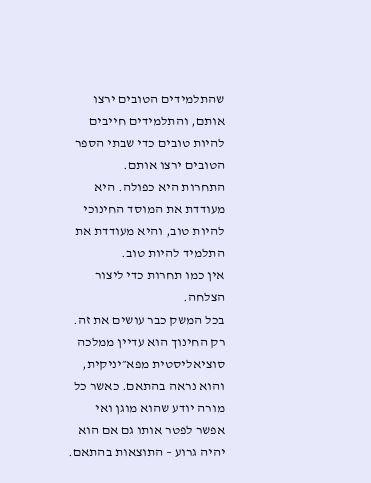שהתלמידים הטובים ירצו אותם, והתלמידים חייבים להיות טובים כדי שבתי הספר הטובים ירצו אותם.
התחרות היא כפולה. היא מעודדת את המוסד החינוכי להיות טוב, והיא מעודדת את התלמיד להיות טוב.
אין כמו תחרות כדי ליצור הצלחה.
בכל המשק כבר עושים את זה. רק החינוך הוא עדיין ממלכה סוציאליסטית מפא״יניקית, והוא נראה בהתאם. כאשר כל מורה יודע שהוא מוגן ואי אפשר לפטר אותו גם אם הוא יהיה גרוע – התוצאות בהתאם.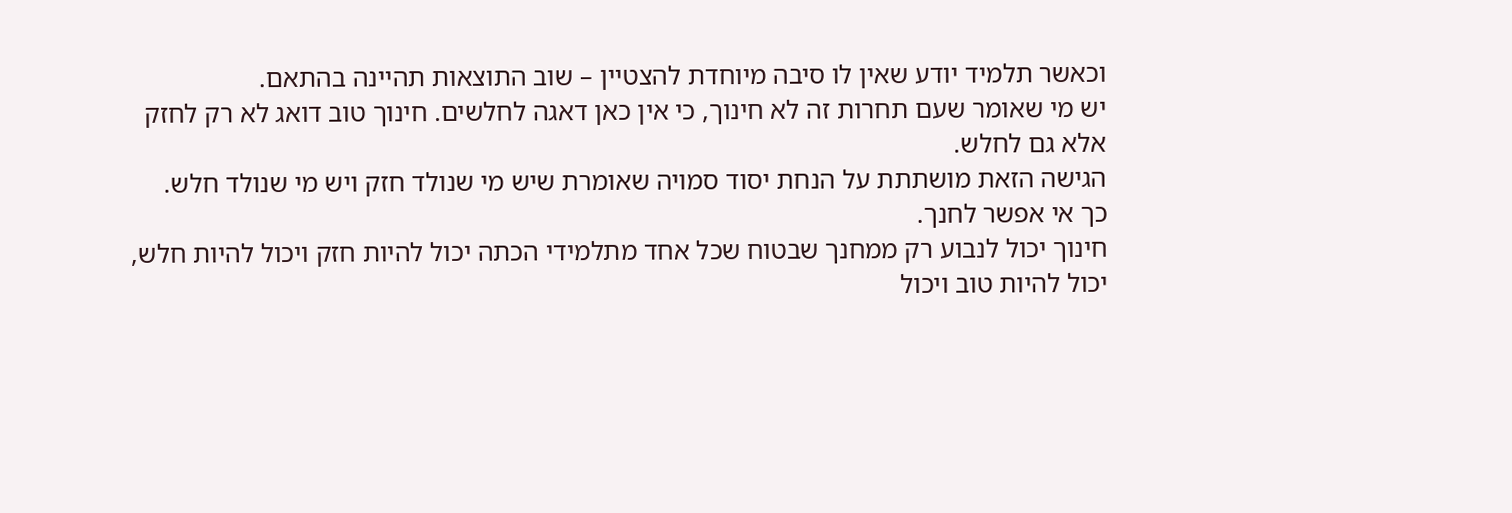וכאשר תלמיד יודע שאין לו סיבה מיוחדת להצטיין – שוב התוצאות תהיינה בהתאם.
יש מי שאומר שעם תחרות זה לא חינוך, כי אין כאן דאגה לחלשים. חינוך טוב דואג לא רק לחזק אלא גם לחלש.
הגישה הזאת מושתתת על הנחת יסוד סמויה שאומרת שיש מי שנולד חזק ויש מי שנולד חלש.
כך אי אפשר לחנך.
חינוך יכול לנבוע רק ממחנך שבטוח שכל אחד מתלמידי הכתה יכול להיות חזק ויכול להיות חלש, יכול להיות טוב ויכול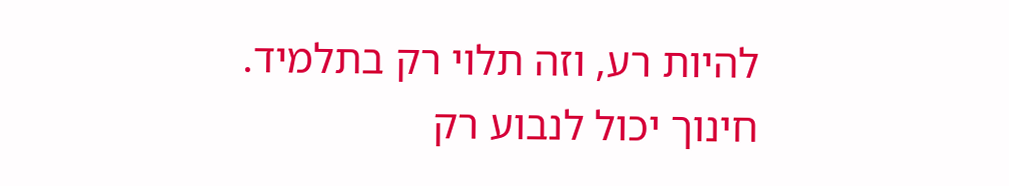להיות רע, וזה תלוי רק בתלמיד.
חינוך יכול לנבוע רק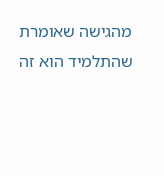מהגישה שאומרת שהתלמיד הוא זה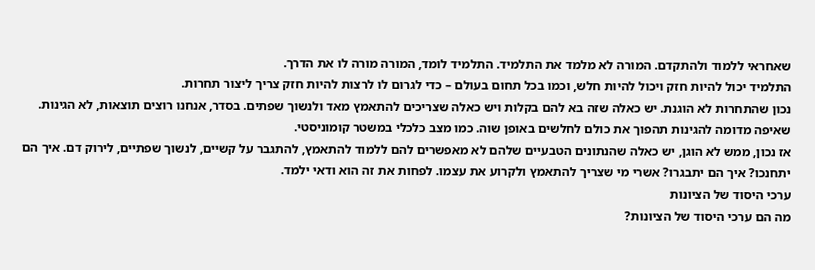שאחראי ללמוד ולהתקדם. המורה לא מלמד את התלמיד. התלמיד לומד, המורה מורה לו את הדרך.
התלמיד יכול להיות חזק ויכול להיות חלש, וכמו בכל תחום בעולם – כדי לגרום לו לרצות להיות חזק צריך ליצור תחרות.
נכון שהתחרות לא הוגנת. יש כאלה שזה בא להם בקלות ויש כאלה שצריכים להתאמץ מאד ולנשוך שפתים. בסדר, אנחנו רוצים תוצאות, לא הגינות. שאיפה מדומה להגינות תהפוך את כולם לחלשים באופן שוה. כמו מצב כלכלי במשטר קומוניסטי.
אז נכון, ממש לא הוגן, יש כאלה שהנתונים הטבעיים שלהם לא מאפשרים להם ללמוד להתאמץ, להתגבר על קשיים, לנשוך שפתיים, לירוק דם. איך הם יתחנכו? איך הם יתבגרו? אשרי מי שצריך להתאמץ ולקרוע את עצמו. לפחות את זה הוא ודאי ילמד.
ערכי היסוד של הציונות
מה הם ערכי היסוד של הציונות?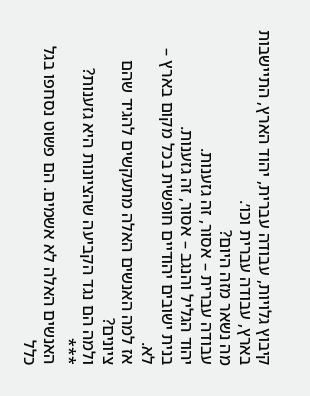קיבוץ גלויות, עבודה עברית, יהוד הארץ, התיישבות בארץ, עבודה עברית וכו׳.
מה נשאר מזה היום?
עבודה עברית – אסור, זה גזענות.
יהוד הגליל והנגב – אסור, זה גזענות.
בנית ישובים יהודיים חופשית בכל מקום בארץ – לא.
אז למה האנשים האלה מתעקשים להגיד שהם ציונים?
ולמה הם נגד הקביעה שהציונות היא גזענות?
***
האנשים האלה לא אשמים. הם פשוט נסחפו בגל כלל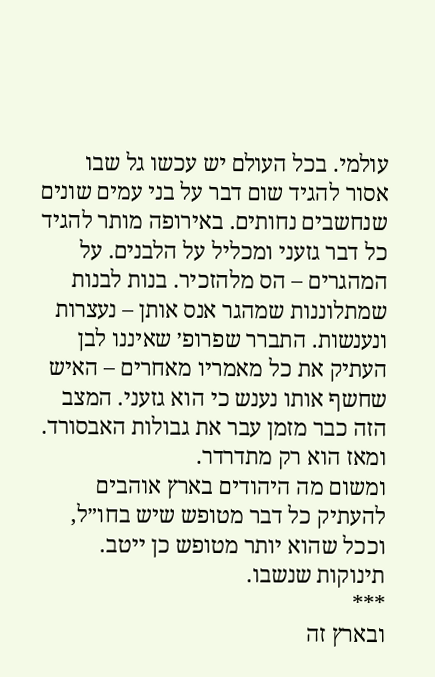עולמי. בכל העולם יש עכשו גל שבו אסור להגיד שום דבר על בני עמים שונים שנחשבים נחותים. באירופה מותר להגיד כל דבר גזעני ומכליל על הלבנים. על המהגרים – הס מלהזכיר. בנות לבנות שמתלוננות שמהגר אנס אותן – נעצרות ונענשות. התברר שפרופ׳ שאיננו לבן העתיק את כל מאמריו מאחרים – האיש שחשף אותו נענש כי הוא גזעני. המצב הזה כבר מזמן עבר את גבולות האבסורד. ומאז הוא רק מתדרדר.
ומשום מה היהודים בארץ אוהבים להעתיק כל דבר מטופש שיש בחו״ל, וככל שהוא יותר מטופש כן ייטב.
תינוקות שנשבו.
***
ובארץ זה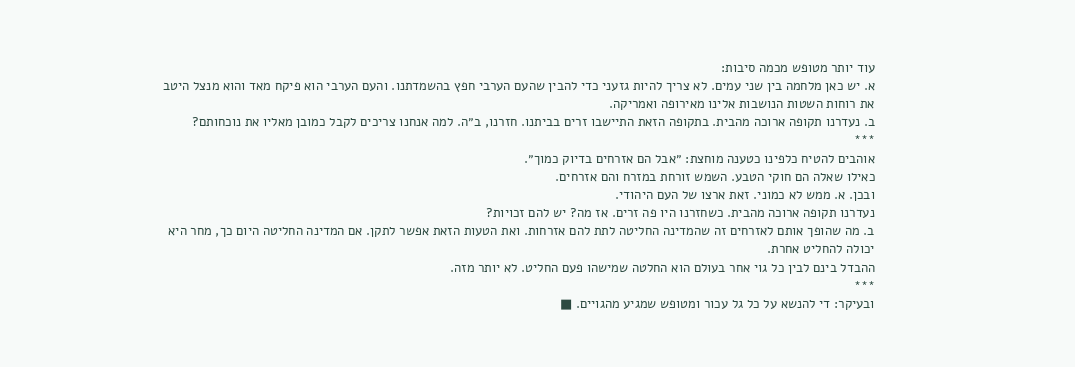עוד יותר מטופש מכמה סיבות:
א. יש כאן מלחמה בין שני עמים. לא צריך להיות גזעני כדי להבין שהעם הערבי חפץ בהשמדתנו. והעם הערבי הוא פיקח מאד והוא מנצל היטב את רוחות השטות הנושבות אלינו מאירופה ואמריקה.
ב. נעדרנו תקופה ארוכה מהבית. בתקופה הזאת התיישבו זרים בביתנו. חזרנו, ב״ה. למה אנחנו צריכים לקבל כמובן מאליו את נוכחותם?
***
אוהבים להטיח כלפינו כטענה מוחצת: ״אבל הם אזרחים בדיוק כמוך״.
כאילו שאלה הם חוקי הטבע. השמש זורחת במזרח והם אזרחים.
ובכן. א. ממש לא כמוני. זאת ארצו של העם היהודי.
נעדרנו תקופה ארוכה מהבית. כשחזרנו היו פה זרים. אז מה? יש להם זכויות?
ב. מה שהופך אותם לאזרחים זה שהמדינה החליטה לתת להם אזרחות. ואת הטעות הזאת אפשר לתקן. אם המדינה החליטה היום כך, מחר היא יכולה להחליט אחרת.
ההבדל בינם לבין כל גוי אחר בעולם הוא החלטה שמישהו פעם החליט. לא יותר מזה.
***
ובעיקר: די להנשא על כל גל עכור ומטופש שמגיע מהגויים. ■